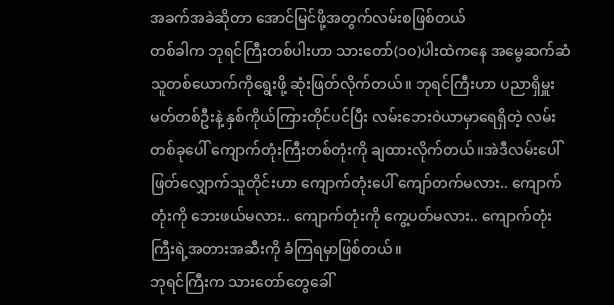အခက်အခဲဆိုတာ အောင်မြင်ဖို့အတွက်လမ်းစဖြစ်တယ်
တစ်ခါက ဘုရင်ကြီးတစ်ပါးဟာ သားတော်(၁ဝ)ပါးထဲကနေ အမွေဆက်ဆံသူတစ်ယောက်ကိုရွေးဖို့ ဆုံးဖြတ်လိုက်တယ်။ ဘုရင်ကြီးဟာ ပညာရှိမှူးမတ်တစ်ဦးနဲ့ နှစ်ကိုယ်ကြားတိုင်ပင်ပြီး လမ်းဘေးဝဲယာမှာရေရှိတဲ့ လမ်းတစ်ခုပေါ် ကျောက်တုံးကြီးတစ်တုံးကို ချထားလိုက်တယ်။အဲဒီလမ်းပေါ်ဖြတ်လျှောက်သူတိုင်းဟာ ကျောက်တုံးပေါ် ကျော်တက်မလား.. ကျောက်တုံးကို ဘေးဖယ်မလား.. ကျောက်တုံးကို ကွေ့ပတ်မလား.. ကျောက်တုံးကြီးရဲ့အတားအဆီးကို ခံကြရမှာဖြစ်တယ်။
ဘုရင်ကြီးက သားတော်တွေခေါ်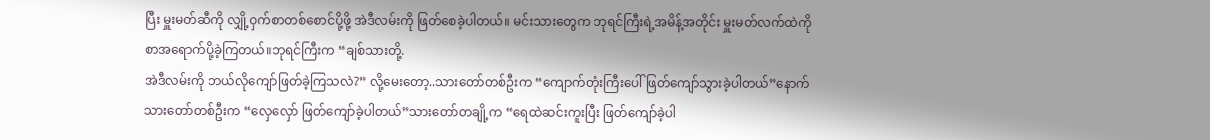ပြီး မှူးမတ်ဆီကို လျှို့ဝှက်စာတစ်စောင်ပို့ဖို့ အဲဒီလမ်းကို ဖြတ်စေခဲ့ပါတယ်။ မင်းသားတွေက ဘုရင်ကြီးရဲ့အမိန့်အတိုင်း မှူးမတ်လက်ထဲကို စာအရောက်ပို့ခဲ့ကြတယ်။ဘုရင်ကြီးက “ချစ်သားတို့.
အဲဒီလမ်းကို ဘယ်လိုကျော်ဖြတ်ခဲ့ကြသလဲ?” လို့မေးတော့..သားတော်တစ်ဦးက “ကျောက်တုံးကြီးပေါ် ဖြတ်ကျော်သွားခဲ့ပါတယ်”နောက်သားတော်တစ်ဦးက “လှေလှော် ဖြတ်ကျော်ခဲ့ပါတယ်”သားတော်တချို့က “ရေထဲဆင်းကူးပြီး ဖြတ်ကျော်ခဲ့ပါ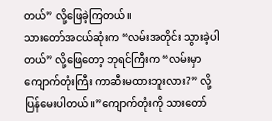တယ်” လို့ဖြေခဲ့ကြတယ်။
သားတော်အငယ်ဆုံးက “လမ်းအတိုင်း သွားခဲ့ပါတယ်” လို့ဖြေတော့ ဘုရင်ကြီးက “လမ်းမှာ ကျောက်တုံးကြီး ကာဆီးမထားဘူးလား?” လို့ ပြန်မေးပါတယ်။”ကျောက်တုံးကို သားတော်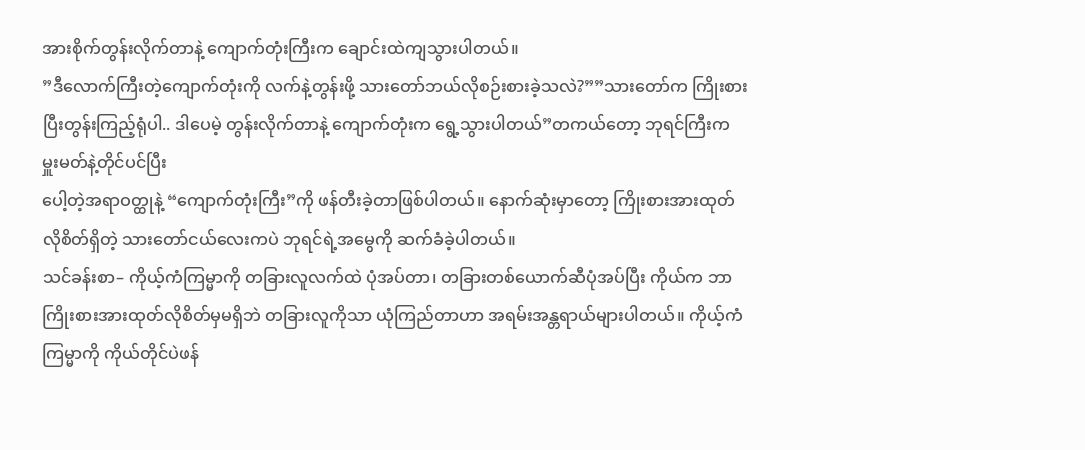အားစိုက်တွန်းလိုက်တာနဲ့ ကျောက်တုံးကြီးက ချောင်းထဲကျသွားပါတယ်။
”ဒီလောက်ကြီးတဲ့ကျောက်တုံးကို လက်နဲ့တွန်းဖို့ သားတော်ဘယ်လိုစဉ်းစားခဲ့သလဲ?””သားတော်က ကြိုးစားပြီးတွန်းကြည့်ရုံပါ.. ဒါပေမဲ့ တွန်းလိုက်တာနဲ့ ကျောက်တုံးက ရွေ့သွားပါတယ်”တကယ်တော့ ဘုရင်ကြီးက မှူးမတ်နဲ့တိုင်ပင်ပြီး
ပေါ့တဲ့အရာဝတ္ထုနဲ့ “ကျောက်တုံးကြီး”ကို ဖန်တီးခဲ့တာဖြစ်ပါတယ်။ နောက်ဆုံးမှာတော့ ကြိုးစားအားထုတ်လိုစိတ်ရှိတဲ့ သားတော်ငယ်လေးကပဲ ဘုရင်ရဲ့အမွေကို ဆက်ခံခဲ့ပါတယ်။
သင်ခန်းစာ– ကိုယ့်ကံကြမ္မာကို တခြားလူလက်ထဲ ပုံအပ်တာ၊ တခြားတစ်ယောက်ဆီပုံအပ်ပြီး ကိုယ်က ဘာကြိုးစားအားထုတ်လိုစိတ်မှမရှိဘဲ တခြားလူကိုသာ ယုံကြည်တာဟာ အရမ်းအန္တရာယ်များပါတယ်။ ကိုယ့်ကံကြမ္မာကို ကိုယ်တိုင်ပဲဖန်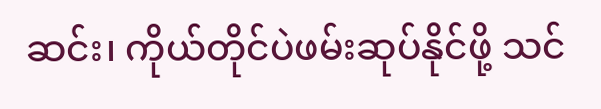ဆင်း၊ ကိုယ်တိုင်ပဲဖမ်းဆုပ်နိုင်ဖို့ သင်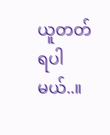ယူတတ်ရပါမယ်..။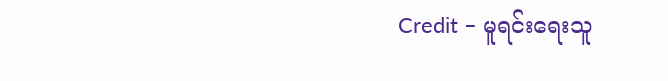Credit – မူရင်းရေးသူ